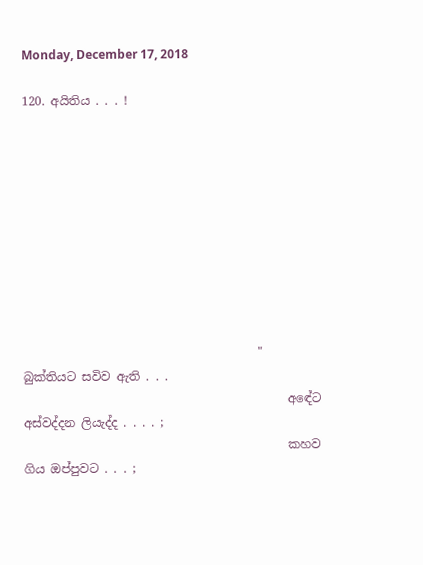Monday, December 17, 2018

120. අයිතිය . . . !










                                       "   බුක්තියට සවිව ඇති . . .
                                            අඳේට අස්වද්දන ලියැද්ද . . . . ;
                                            කහව ගිය ඔප්පුවට . . . ;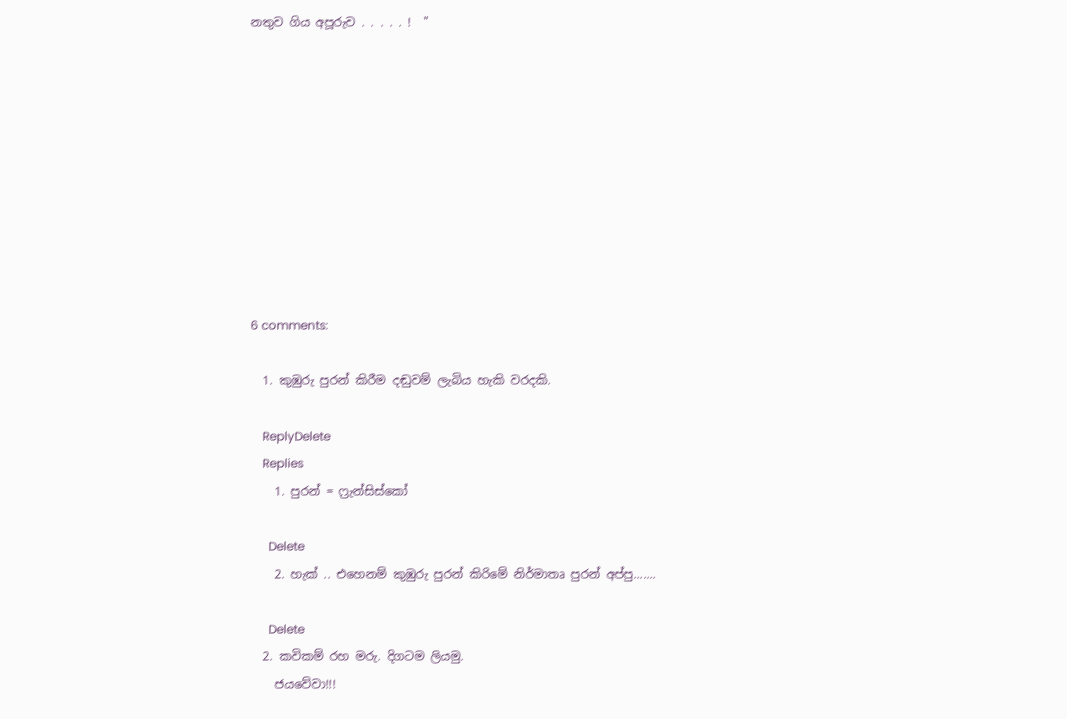නතුව ගිය අපූරුව . . . . . !  "










6 comments:

  1. කුඹුරු පුරන් කිරීම දඬුවම් ලැබිය හැකි වරදකි.

    ReplyDelete
    Replies
    1. පුරන් = ෆ්‍රැන්සිස්කෝ

      Delete
    2. හැක් .. එහෙනම් කුඹුරු පුරන් කිරිමේ නිර්මාතෘ පුරන් අප්පු.......

      Delete
  2. කවිකම් රහ මරු. දිගටම ලියමු.
    ජයවේවා!!!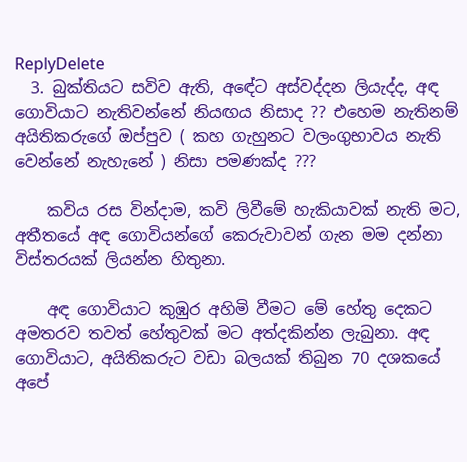ReplyDelete
  3. බුක්තියට සවිව ඇති, අඳේට අස්වද්දන ලියැද්ද, අඳ ගොවියාට නැතිවන්නේ නියඟය නිසාද ?? එහෙම නැතිනම් අයිතිකරුගේ ඔප්පුව ( කහ ගැහුනට වලංගුභාවය නැති වෙන්නේ නැහැනේ ) නිසා පමණක්ද ???

    කවිය රස වින්දාම, කවි ලිවීමේ හැකියාවක් නැති මට, අතීතයේ අඳ ගොවියන්ගේ කෙරුවාවන් ගැන මම දන්නා විස්තරයක් ලියන්න හිතුනා.

    අඳ ගොවියාට කුඹුර අහිමි වීමට මේ හේතු දෙකට අමතරව තවත් හේතුවක් මට අත්දකින්න ලැබුනා. අඳ ගොවියාට, අයිතිකරුට වඩා බලයක් තිබුන 70 දශකයේ අපේ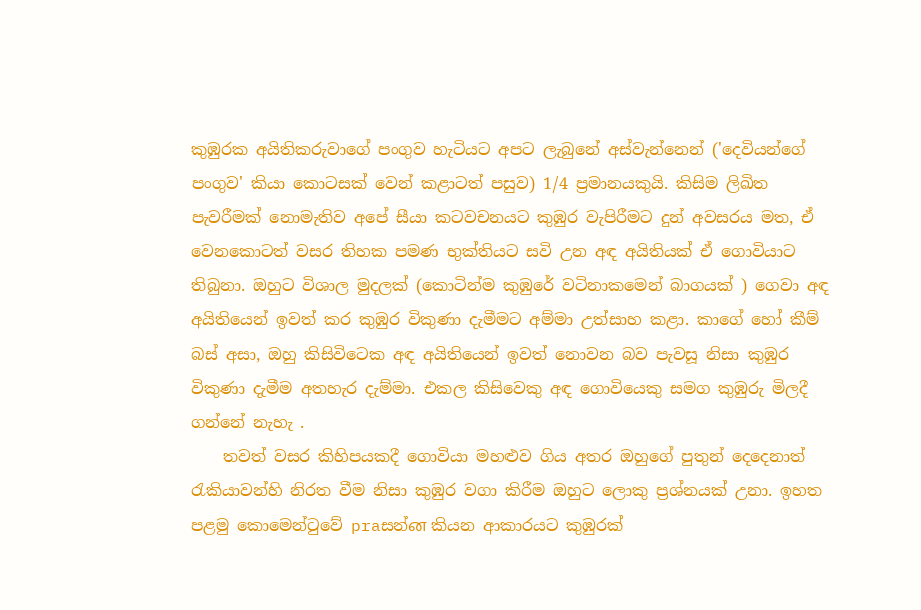කුඹුරක අයිතිකරුවාගේ පංගුව හැටියට අපට ලැබුනේ අස්වැන්නෙන් ('දෙවියන්ගේ පංගුව' කියා කොටසක් වෙන් කළාටත් පසුව) 1/4 ප්‍රමානයකුයි. කිසිම ලිඛිත පැවරීමක් නොමැතිව අපේ සීයා කටවචනයට කුඹුර වැපිරීමට දුන් අවසරය මත, ඒ වෙනකොටත් වසර තිහක පමණ භුක්තියට සවි උන අඳ අයිතියක් ඒ ගොවියාට තිබුනා. ඔහුට විශාල මුදලක් (කොටින්ම කුඹුරේ වටිනාකමෙන් බාගයක් ) ගෙවා අඳ අයිතියෙන් ඉවත් කර කුඹුර විකුණා දැමීමට අම්මා උත්සාහ කළා. කාගේ හෝ කීම් බස් අසා, ඔහු කිසිවිටෙක අඳ අයිතියෙන් ඉවත් නොවන බව පැවසූ නිසා කුඹුර විකුණා දැමීම අතහැර දැම්මා. එකල කිසිවෙකු අඳ ගොවියෙකු සමග කුඹුරු මිලදී ගන්නේ නැහැ .
    තවත් වසර කිහිපයකදී ගොවියා මහළුව ගිය අතර ඔහුගේ පුතුන් දෙදෙනාත් රැකියාවන්හි නිරත වීම නිසා කුඹුර වගා කිරීම ඔහුට ලොකු ප්‍රශ්නයක් උනා. ඉහත පළමු කොමෙන්ටුවේ praසන්ன කියන ආකාරයට කුඹුරක්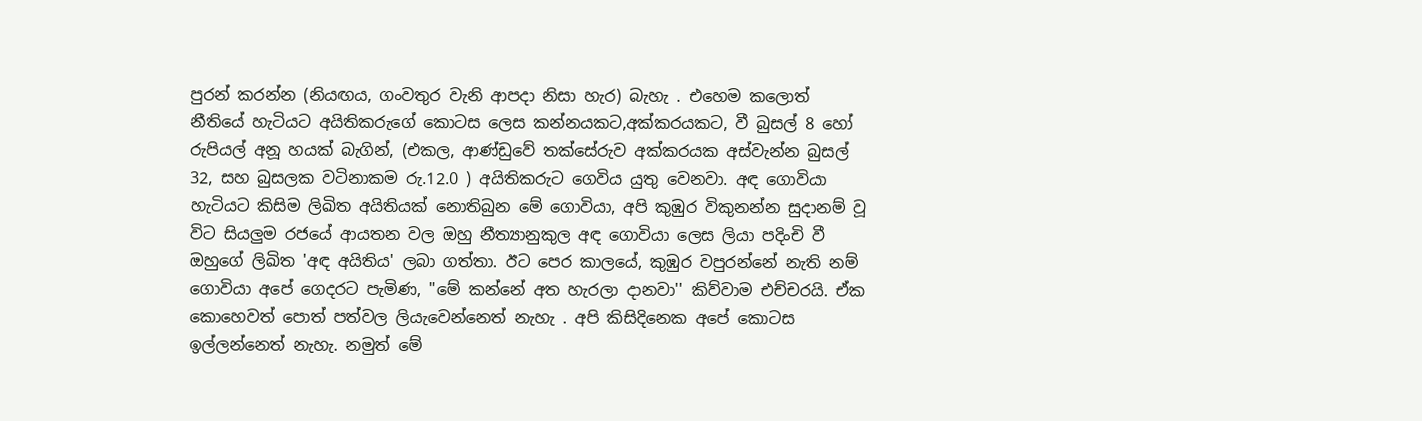පුරන් කරන්න (නියඟය, ගංවතුර වැනි ආපදා නිසා හැර) බැහැ . එහෙම කලොත් නීතියේ හැටියට අයිතිකරුගේ කොටස ලෙස කන්නයකට,අක්කරයකට, වී බුසල් 8 හෝ රුපියල් අනූ හයක් බැගින්, (එකල, ආණ්ඩුවේ තක්සේරුව අක්කරයක අස්වැන්න බුසල් 32, සහ බුසලක වටිනාකම රු.12.0 ) අයිතිකරුට ගෙවිය යුතු වෙනවා. අඳ ගොවියා හැටියට කිසිම ලිඛිත අයිතියක් නොතිබුන මේ ගොවියා, අපි කුඹුර විකුනන්න සුදානම් වූ විට සියලුම රජයේ ආයතන වල ඔහු නීත්‍යානුකුල අඳ ගොවියා ලෙස ලියා පදිංචි වී ඔහුගේ ලිඛිත 'අඳ අයිතිය' ලබා ගත්තා. ඊට පෙර කාලයේ, කුඹුර වපුරන්නේ නැති නම් ගොවියා අපේ ගෙදරට පැමිණ, "මේ කන්නේ අත හැරලා දානවා'' කිව්වාම එච්චරයි. ඒක කොහෙවත් පොත් පත්වල ලියැවෙන්නෙත් නැහැ . අපි කිසිදිනෙක අපේ කොටස ඉල්ලන්නෙත් නැහැ. නමුත් මේ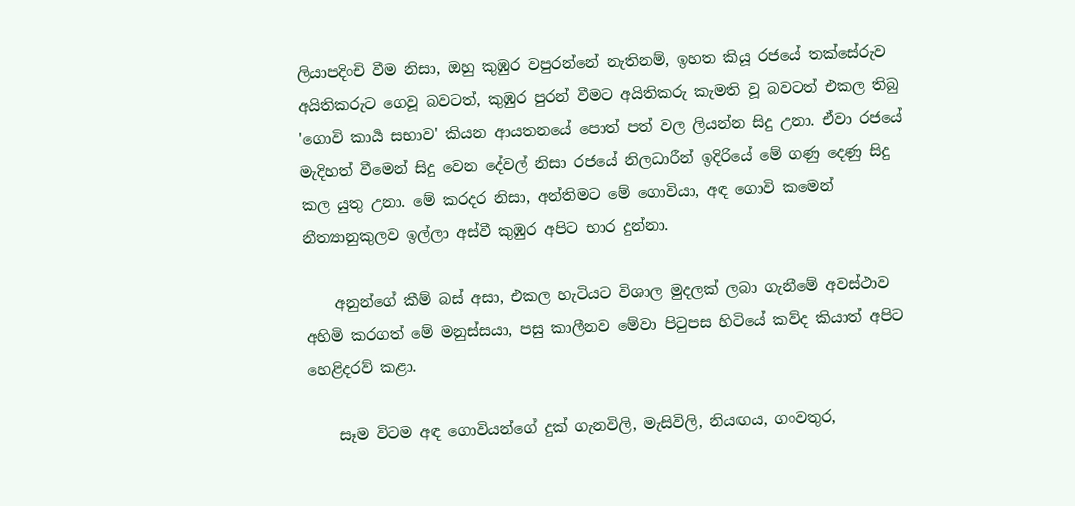ලියාපදිංචි වීම නිසා, ඔහු කුඹුර වපුරන්නේ නැතිනම්, ඉහත කියූ රජයේ තක්සේරුව අයිතිකරුට ගෙවූ බවටත්, කුඹුර පුරන් වීමට අයිතිකරු කැමති වූ බවටත් එකල තිබු 'ගොවි කාර්‍ය සභාව' කියන ආයතනයේ පොත් පත් වල ලියන්න සිදු උනා. ඒවා රජයේ මැදිහත් වීමෙන් සිදු වෙන දේවල් නිසා රජයේ නිලධාරීන් ඉදිරියේ මේ ගණු දෙණු සිදු කල යුතු උනා. මේ කරදර නිසා, අන්තිමට මේ ගොවියා, අඳ ගොවි කමෙන් නීත්‍යානුකුලව ඉල්ලා අස්වී කුඹුර අපිට භාර දුන්නා.

    අනුන්ගේ කීම් බස් අසා, එකල හැටියට විශාල මුදලක් ලබා ගැනීමේ අවස්ථාව අහිමි කරගත් මේ මනුස්සයා, පසු කාලීනව මේවා පිටුපස හිටියේ කව්ද කියාත් අපිට හෙළිදරව් කළා.

    සෑම විටම අඳ ගොවියන්ගේ දුක් ගැනවිලි, මැසිවිලි, නියඟය, ගංවතුර,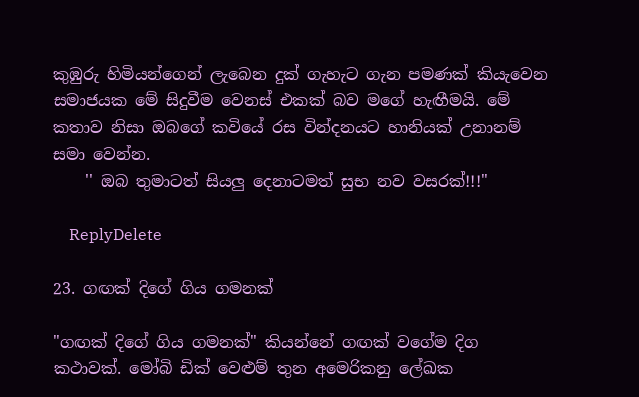කුඹුරු හිමියන්ගෙන් ලැබෙන දුක් ගැහැට ගැන පමණක් කියැවෙන සමාජයක මේ සිදුවීම වෙනස් එකක් බව මගේ හැඟීමයි. මේ කතාව නිසා ඔබගේ කවියේ රස වින්දනයට හානියක් උනානම් සමා වෙන්න.
    '' ඔබ තුමාටත් සියලු දෙනාටමත් සුභ නව වසරක්!!!"

    ReplyDelete

23. ගඟක් දිගේ ගිය ගමනක්

"ගඟක් දිගේ ගිය ගමනක්" කියන්නේ ගඟක් වගේම දිග කථාවක්. මෝබි ඩික් වෙළුම් තුන අමෙරිකනු ලේඛක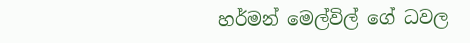හර්මන් මෙල්විල් ගේ ධවල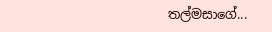තල්මසාගේ...